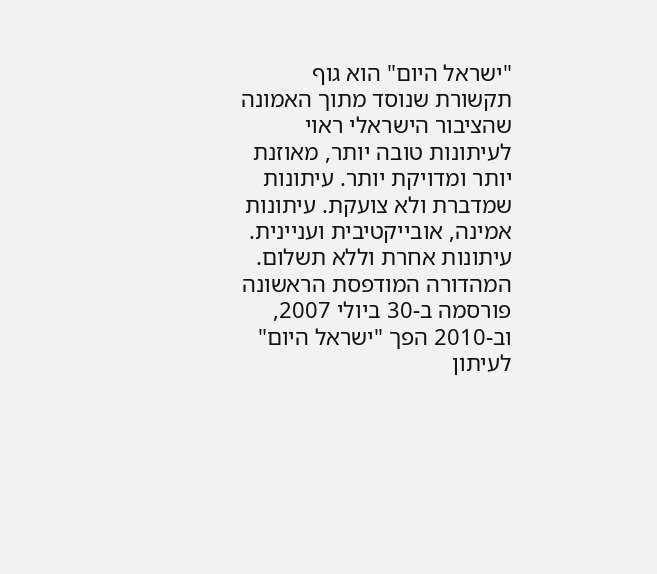"ישראל היום" הוא גוף תקשורת שנוסד מתוך האמונה שהציבור הישראלי ראוי לעיתונות טובה יותר, מאוזנת יותר ומדויקת יותר. עיתונות שמדברת ולא צועקת. עיתונות אמינה, אובייקטיבית ועניינית. עיתונות אחרת וללא תשלום. המהדורה המודפסת הראשונה פורסמה ב-30 ביולי 2007, וב-2010 הפך "ישראל היום" לעיתון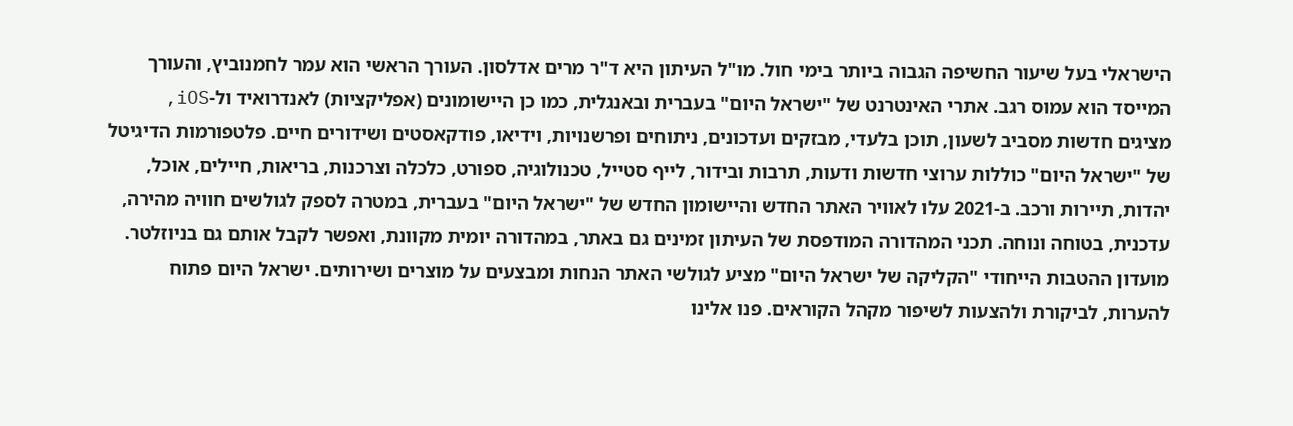הישראלי בעל שיעור החשיפה הגבוה ביותר בימי חול. מו"ל העיתון היא ד"ר מרים אדלסון. העורך הראשי הוא עמר לחמנוביץ, והעורך המייסד הוא עמוס רגב. אתרי האינטרנט של "ישראל היום" בעברית ובאנגלית, כמו כן היישומונים (אפליקציות) לאנדרואיד ול-iOS, מציגים חדשות מסביב לשעון, תוכן בלעדי, מבזקים ועדכונים, ניתוחים ופרשנויות, וידיאו, פודקאסטים ושידורים חיים. פלטפורמות הדיגיטל של "ישראל היום" כוללות ערוצי חדשות ודעות, תרבות ובידור, לייף סטייל, טכנולוגיה, ספורט, כלכלה וצרכנות, בריאות, חיילים, אוכל, יהדות, תיירות ורכב. ב-2021 עלו לאוויר האתר החדש והיישומון החדש של "ישראל היום" בעברית, במטרה לספק לגולשים חוויה מהירה, עדכנית, בטוחה ונוחה. תכני המהדורה המודפסת של העיתון זמינים גם באתר, במהדורה יומית מקוונת, ואפשר לקבל אותם גם בניוזלטר. מועדון ההטבות הייחודי "הקליקה של ישראל היום" מציע לגולשי האתר הנחות ומבצעים על מוצרים ושירותים. ישראל היום פתוח להערות, לביקורת ולהצעות לשיפור מקהל הקוראים. פנו אלינו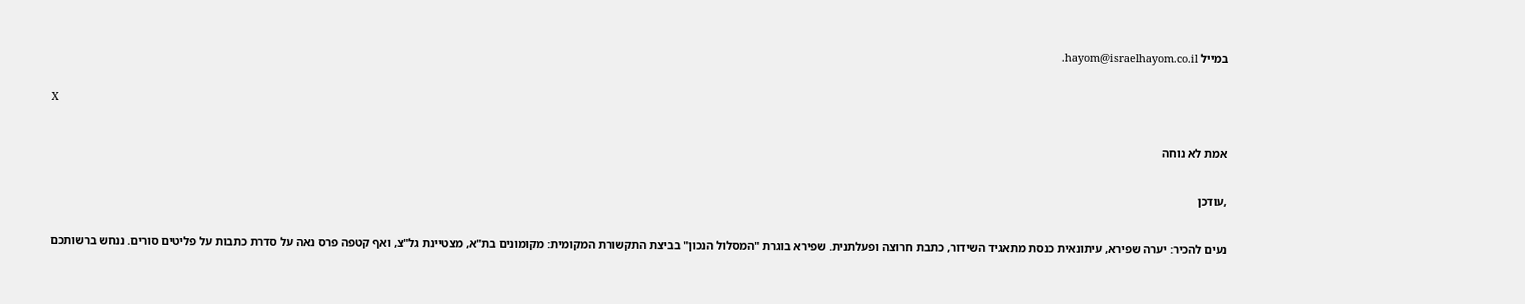במייל hayom@israelhayom.co.il.

X

אמת לא נוחה

,עודכן

נעים להכיר: יערה שפירא, עיתונאית כנסת מתאגיד השידור, כתבת חרוצה ופעלתנית. שפירא בוגרת "המסלול הנכון" בביצת התקשורת המקומית: מקומונים בת"א, מצטיינת גל"צ, ואף קטפה פרס נאה על סדרת כתבות על פליטים סורים. ננחש ברשותכם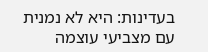בעדינות: היא לא נמנית עם מצביעי עוצמה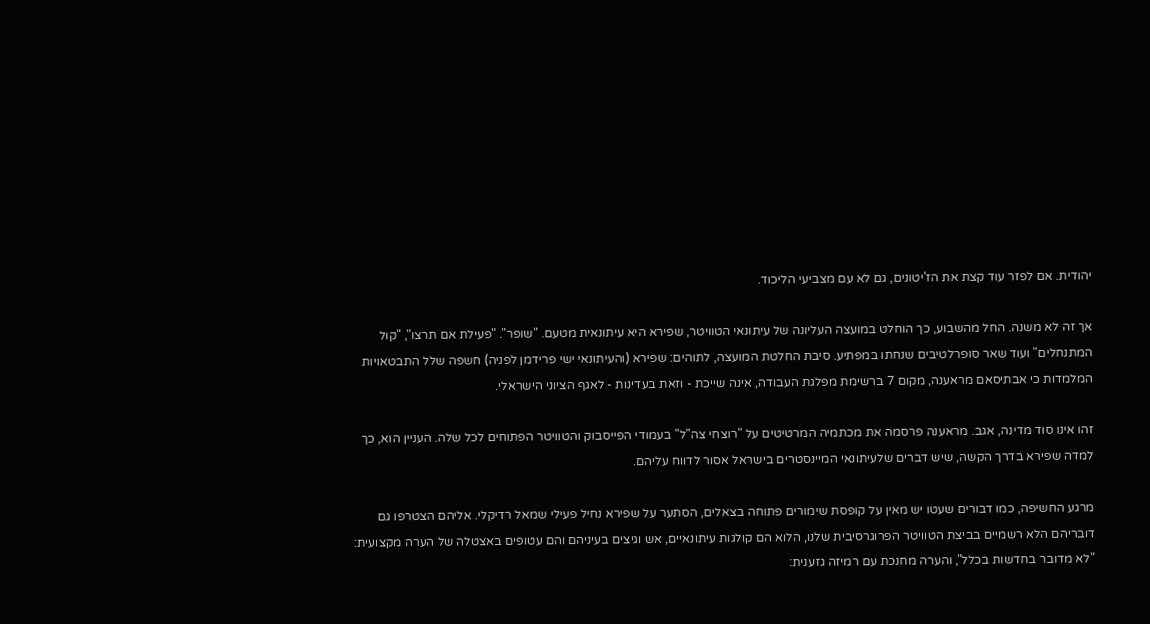יהודית. אם לפזר עוד קצת את הז'יטונים, גם לא עם מצביעי הליכוד.

אך זה לא משנה. החל מהשבוע, כך הוחלט במועצה העליונה של עיתונאי הטוויטר, שפירא היא עיתונאית מטעם. "שופר". "פעילת אם תרצו", "קול המתנחלים" ועוד שאר סופרלטיבים שנחתו במפתיע. סיבת החלטת המועצה, לתוהים: שפירא (והעיתונאי ישי פרידמן לפניה) חשפה שלל התבטאויות המלמדות כי אבתיסאם מראענה, מקום 7 ברשימת מפלגת העבודה, אינה שייכת - וזאת בעדינות - לאגף הציוני הישראלי.

זהו אינו סוד מדינה, אגב. מראענה פרסמה את מכתמיה המרטיטים על "רוצחי צה"ל" בעמודי הפייסבוק והטוויטר הפתוחים לכל שלה. העניין הוא, כך למדה שפירא בדרך הקשה, שיש דברים שלעיתונאי המיינסטרים בישראל אסור לדווח עליהם.

מרגע החשיפה, כמו דבורים שעטו יש מאין על קופסת שימורים פתוחה בצאלים, הסתער על שפירא נחיל פעילי שמאל רדיקלי. אליהם הצטרפו גם דובריהם הלא רשמיים בביצת הטוויטר הפרוגרסיבית שלנו, הלוא הם קולגות עיתונאיים, אש וגיצים בעיניהם והם עטופים באצטלה של הערה מקצועית: "לא מדובר בחדשות בכלל", והערה מחנכת עם רמיזה גזענית: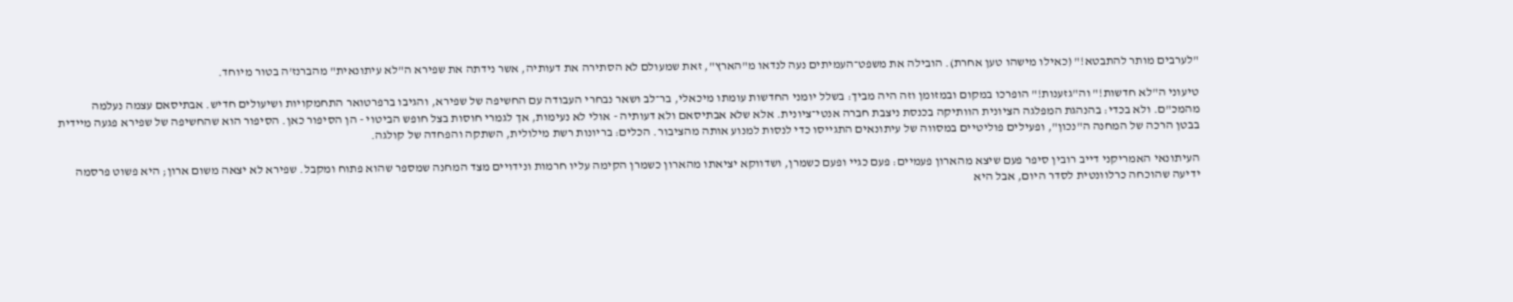"לערבים מותר להתבטא!" (כאילו מישהו טען אחרת). הובילה את משפט־העמיתים נעה לנדאו מ"הארץ", זאת שמעולם לא הסתירה את דעותיה, אשר נידתה את שפירא ה"לא עיתונאית" מהברנז'ה בטור מיוחד.

טיעוני ה"לא חדשות!" וה"גזענות!" הופרכו במקום ובמזומן וזה היה מביך: בשלל יומני החדשות עומתו מיכאלי, בר־לב ושאר נבחרי העבודה עם החשיפה של שפירא, והגיבו ברפרטואר התחמקויות ושיעולים חדיש. אבתיסאם עצמה נעלמה מהמכ"ם. ולא בכדי: בהנהגת המפלגה הציונית הוותיקה בכנסת ניצבת חברה אנטי־ציונית. אלא שלא אבתיסאם ולא דעותיה - אולי לא נעימות, אך לגמרי חוסות בצל חופש הביטוי - הן הסיפור כאן. הסיפור הוא שהחשיפה של שפירא פגעה מיידית בבטן הרכה של המחנה ה"נכון", ופעילים פוליטיים במסווה של עיתונאים התגייסו כדי לנסות למנוע אותה מהציבור. הכלים: בריונות רשת מילולית, השתקה והפחדה של קולגה.

העיתונאי האמריקני דייב רובין סיפר פעם שיצא מהארון פעמיים: פעם כגיי ופעם כשמרן, ושדווקא יציאתו מהארון כשמרן הקימה עליו חרמות ונידויים מצד המחנה שמספר שהוא פתוח ומקבל. שפירא לא יצאה משום ארון; היא פשוט פרסמה ידיעה שהוכחה כרלוונטית לסדר היום, אבל היא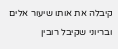קיבלה את אותו שיעור אלים ובריוני שקיבל רובין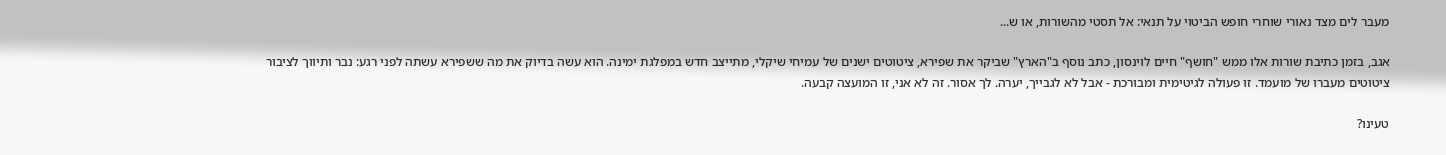מעבר לים מצד נאורי שוחרי חופש הביטוי על תנאי: אל תסטי מהשורות, או ש...

אגב, בזמן כתיבת שורות אלו ממש "חושף" חיים לוינסון, כתב נוסף ב"הארץ" שביקר את שפירא, ציטוטים ישנים של עמיחי שיקלי, מתייצב חדש במפלגת ימינה. הוא עשה בדיוק את מה ששפירא עשתה לפני רגע: נבר ותיווך לציבור ציטוטים מעברו של מועמד. זו פעולה לגיטימית ומבורכת - אבל לא לגבייך, יערה. לך אסור. זה לא אני, זו המועצה קבעה.

טעינו?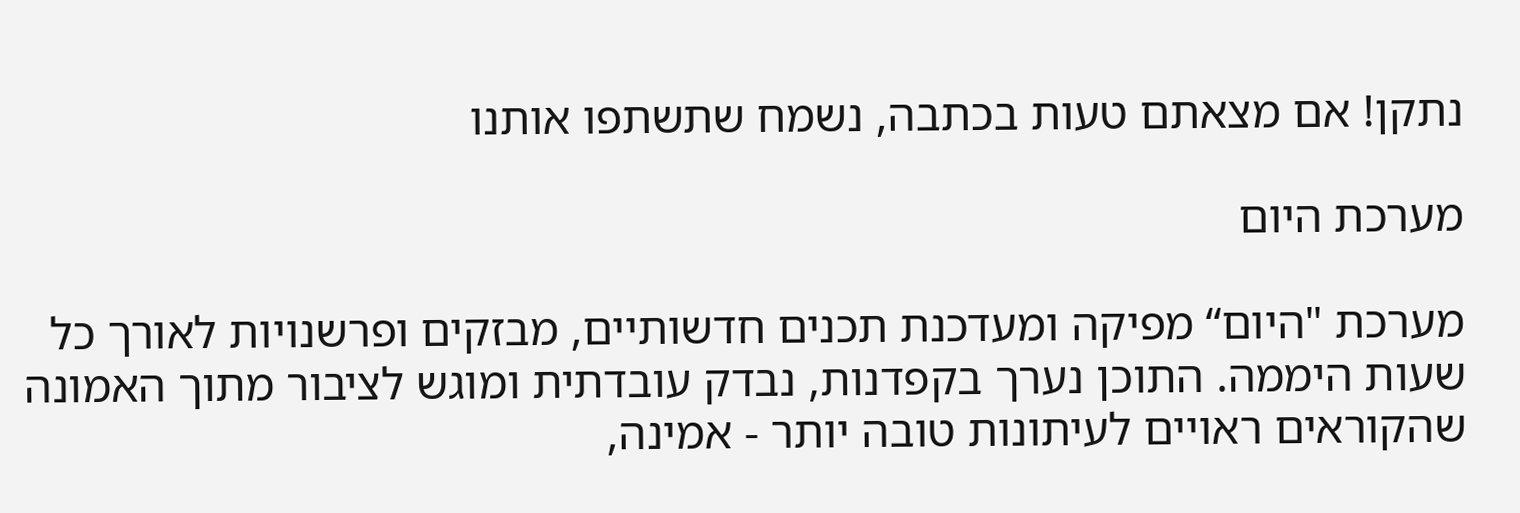נתקן! אם מצאתם טעות בכתבה, נשמח שתשתפו אותנו

מערכת היום

מערכת "היום“ מפיקה ומעדכנת תכנים חדשותיים, מבזקים ופרשנויות לאורך כל שעות היממה. התוכן נערך בקפדנות, נבדק עובדתית ומוגש לציבור מתוך האמונה שהקוראים ראויים לעיתונות טובה יותר - אמינה,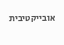אובייקטיבית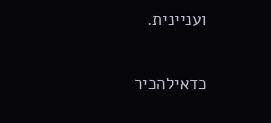ועניינית.

כדאילהכיר